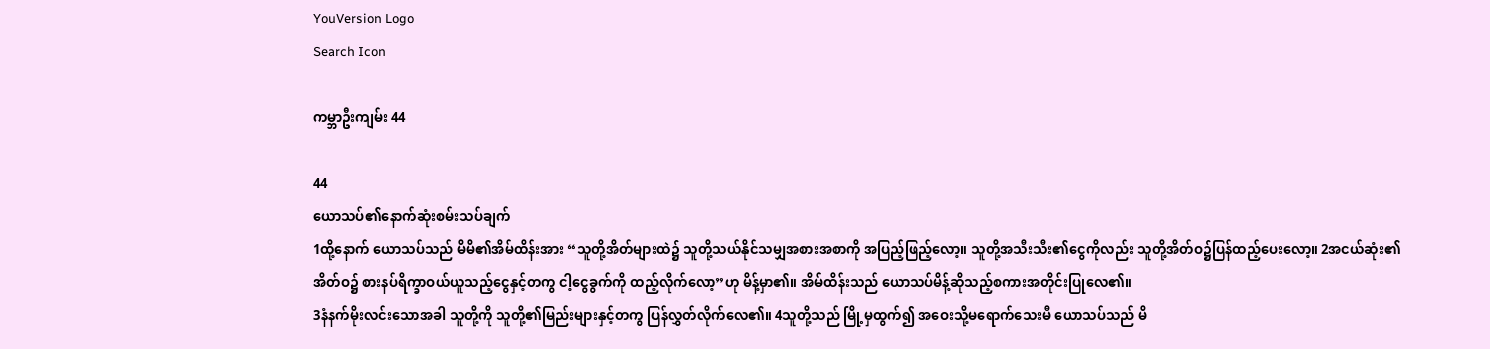YouVersion Logo
Search Icon

ကမ္ဘာဦးကျမ်း 44

44
ယောသပ်၏နောက်ဆုံးစမ်းသပ်ချက်
1ထို့နောက် ယောသပ်သည် မိမိ၏အိမ်ထိန်းအား “သူတို့အိတ်များထဲ၌ သူတို့သယ်နိုင်သမျှအစားအစာကို အပြည့်ဖြည့်လော့။ သူတို့အသီးသီး၏ငွေကိုလည်း သူတို့အိတ်ဝ၌ပြန်ထည့်ပေးလော့။ 2အငယ်ဆုံး၏အိတ်ဝ၌ စားနပ်ရိက္ခာဝယ်ယူသည့်ငွေနှင့်တကွ ငါ့ငွေခွက်ကို ထည့်လိုက်လော့”ဟု မိန့်မှာ၏။ အိမ်ထိန်းသည် ယောသပ်မိန့်ဆိုသည့်စကားအတိုင်းပြုလေ၏။
3နံနက်မိုးလင်းသောအခါ သူတို့ကို သူတို့၏မြည်းများနှင့်တကွ ပြန်လွှတ်လိုက်လေ၏။ 4သူတို့သည် မြို့မှထွက်၍ အဝေးသို့မရောက်သေးမီ ယောသပ်သည် မိ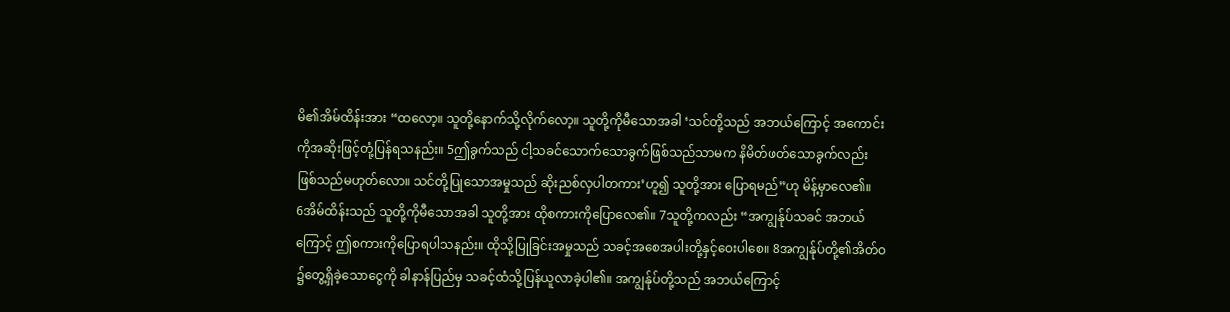မိ၏အိမ်ထိန်းအား “ထလော့။ သူတို့နောက်သို့လိုက်လော့။ သူတို့ကိုမီသောအခါ ‘သင်တို့သည် အဘယ်ကြောင့် အကောင်းကိုအဆိုးဖြင့်တုံ့ပြန်ရသနည်း။ 5ဤခွက်သည် ငါ့သခင်သောက်သောခွက်ဖြစ်သည်သာမက နိမိတ်ဖတ်သောခွက်လည်း ဖြစ်သည်မဟုတ်လော။ သင်တို့ပြုသောအမှုသည် ဆိုးညစ်လှပါတကား’ဟူ၍ သူတို့အား ပြောရမည်”ဟု မိန့်မှာလေ၏။
6အိမ်ထိန်းသည် သူတို့ကိုမီသောအခါ သူတို့အား ထိုစကားကိုပြောလေ၏။ 7သူတို့ကလည်း “အကျွန်ုပ်သခင် အဘယ်ကြောင့် ဤစကားကိုပြောရပါသနည်း။ ထိုသို့ပြုခြင်းအမှုသည် သခင့်အစေအပါးတို့နှင့်ဝေးပါစေ။ 8အကျွန်ုပ်တို့၏အိတ်ဝ၌တွေ့ရှိခဲ့သောငွေကို ခါနာန်ပြည်မှ သခင့်ထံသို့ပြန်ယူလာခဲ့ပါ၏။ အကျွန်ုပ်တို့သည် အဘယ်ကြောင့်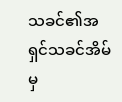သခင်၏အရှင်သခင်အိမ်မှ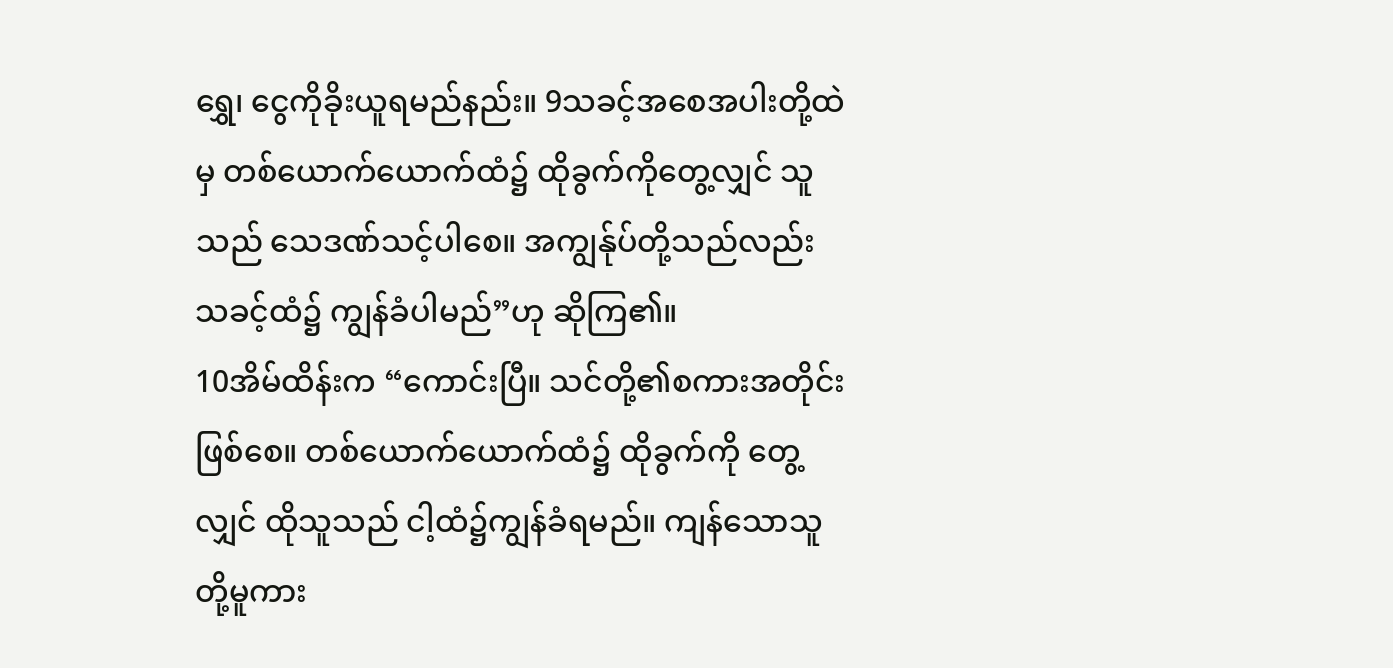ရွှေ၊ ငွေကိုခိုးယူရမည်နည်း။ 9သခင့်အစေအပါးတို့ထဲမှ တစ်ယောက်ယောက်ထံ၌ ထိုခွက်ကိုတွေ့လျှင် သူသည် သေဒဏ်သင့်ပါစေ။ အကျွန်ုပ်တို့သည်လည်း သခင့်ထံ၌ ကျွန်ခံပါမည်”ဟု ဆိုကြ၏။
10အိမ်ထိန်းက “ကောင်းပြီ။ သင်တို့၏စကားအတိုင်းဖြစ်စေ။ တစ်ယောက်ယောက်ထံ၌ ထိုခွက်ကို တွေ့လျှင် ထိုသူသည် ငါ့ထံ၌ကျွန်ခံရမည်။ ကျန်သောသူတို့မူကား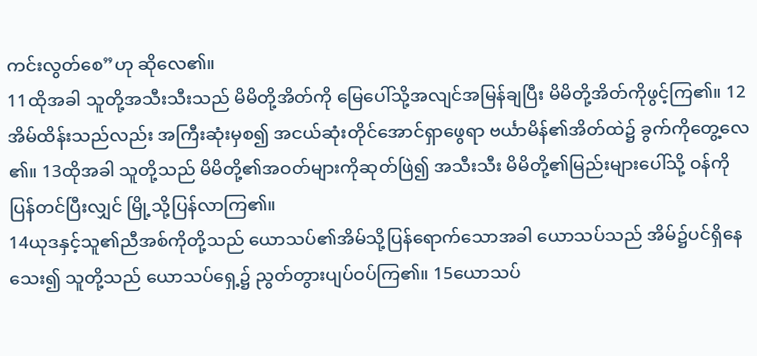ကင်းလွတ်စေ”ဟု ဆိုလေ၏။
11ထိုအခါ သူတို့အသီးသီးသည် မိမိတို့အိတ်ကို မြေပေါ်သို့အလျင်အမြန်ချပြီး မိမိတို့အိတ်ကိုဖွင့်ကြ၏။ 12အိမ်ထိန်းသည်လည်း အကြီးဆုံးမှစ၍ အငယ်ဆုံးတိုင်အောင်ရှာဖွေရာ ဗင်္ယာမိန်၏အိတ်ထဲ၌ ခွက်ကိုတွေ့လေ၏။ 13ထိုအခါ သူတို့သည် မိမိတို့၏အဝတ်များကိုဆုတ်ဖြဲ၍ အသီးသီး မိမိတို့၏မြည်းများပေါ်သို့ ဝန်ကိုပြန်တင်ပြီးလျှင် မြို့သို့ပြန်လာကြ၏။
14ယုဒနှင့်သူ၏ညီအစ်ကိုတို့သည် ယောသပ်၏အိမ်သို့ပြန်ရောက်သောအခါ ယောသပ်သည် အိမ်၌ပင်ရှိနေသေး၍ သူတို့သည် ယောသပ်ရှေ့၌ ညွတ်တွားပျပ်ဝပ်ကြ၏။ 15ယောသပ်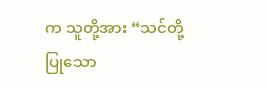က သူတို့အား “သင်တို့ပြုသော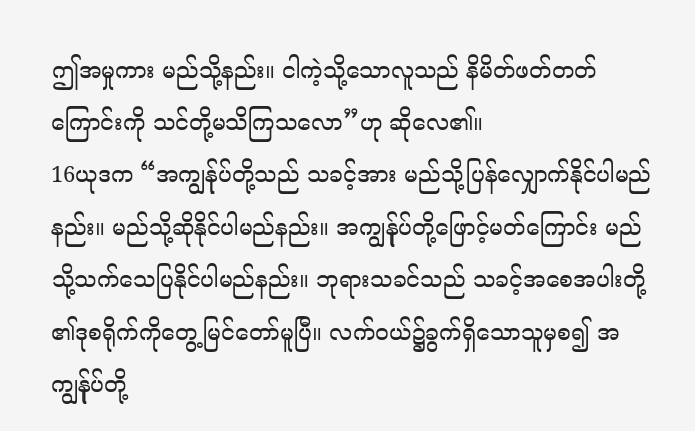ဤအမှုကား မည်သို့နည်း။ ငါကဲ့သို့သောလူသည် နိမိတ်ဖတ်တတ်ကြောင်းကို သင်တို့မသိကြသလော”ဟု ဆိုလေ၏။
16ယုဒက “အကျွန်ုပ်တို့သည် သခင့်အား မည်သို့ပြန်လျှောက်နိုင်ပါမည်နည်း။ မည်သို့ဆိုနိုင်ပါမည်နည်း။ အကျွန်ုပ်တို့ဖြောင့်မတ်ကြောင်း မည်သို့သက်သေပြနိုင်ပါမည်နည်း။ ဘုရားသခင်သည် သခင့်အစေအပါးတို့၏ဒုစရိုက်ကိုတွေ့မြင်တော်မူပြီ။ လက်ဝယ်၌ခွက်ရှိသောသူမှစ၍ အကျွန်ုပ်တို့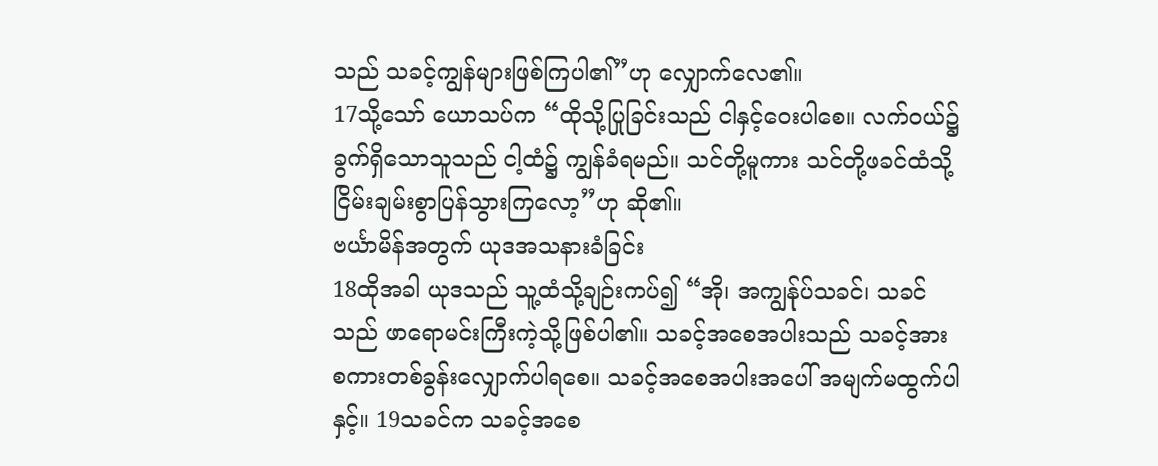သည် သခင့်ကျွန်များဖြစ်ကြပါ၏”ဟု လျှောက်လေ၏။
17သို့သော် ယောသပ်က “ထိုသို့ပြုခြင်းသည် ငါနှင့်ဝေးပါစေ။ လက်ဝယ်၌ ခွက်ရှိသောသူသည် ငါ့ထံ၌ ကျွန်ခံရမည်။ သင်တို့မူကား သင်တို့ဖခင်ထံသို့ ငြိမ်းချမ်းစွာပြန်သွားကြလော့”ဟု ဆို၏။
ဗင်္ယာမိန်အတွက် ယုဒအသနားခံခြင်း
18ထိုအခါ ယုဒသည် သူ့ထံသို့ချဉ်းကပ်၍ “အို၊ အကျွန်ုပ်သခင်၊ သခင်သည် ဖာရောမင်းကြီးကဲ့သို့ဖြစ်ပါ၏။ သခင့်အစေအပါးသည် သခင့်အား စကားတစ်ခွန်းလျှောက်ပါရစေ။ သခင့်အစေအပါးအပေါ် အမျက်မထွက်ပါနှင့်။ 19သခင်က သခင့်အစေ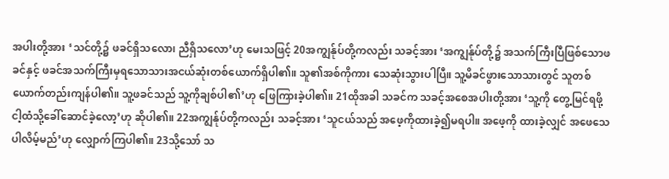အပါးတို့အား ‘သင်တို့၌ ဖခင်ရှိသလော၊ ညီရှိသလော’ဟု မေးသဖြင့် 20အကျွန်ုပ်တို့ကလည်း သခင့်အား ‘အကျွန်ုပ်တို့၌ အသက်ကြီးပြီဖြစ်သောဖခင်နှင့် ဖခင်အသက်ကြီးမှရသောသားအငယ်ဆုံးတစ်ယောက်ရှိပါ၏။ သူ၏အစ်ကိုကား သေဆုံးသွားပါပြီ။ သူ့မိခင်ဖွားသောသားတွင် သူတစ်ယောက်တည်းကျန်ပါ၏။ သူ့ဖခင်သည် သူ့ကိုချစ်ပါ၏’ဟု ဖြေကြားခဲ့ပါ၏။ 21ထိုအခါ သခင်က သခင့်အစေအပါးတို့အား ‘သူ့ကို တွေ့မြင်ရဖို့ ငါ့ထံသို့ခေါ်ဆောင်ခဲ့လော့’ဟု ဆိုပါ၏။ 22အကျွန်ုပ်တို့ကလည်း သခင့်အား ‘သူငယ်သည် အဖေ့ကိုထားခဲ့၍မရပါ။ အဖေ့ကို ထားခဲ့လျှင် အဖေသေပါလိမ့်မည်’ဟု လျှောက်ကြပါ၏။ 23သို့သော် သ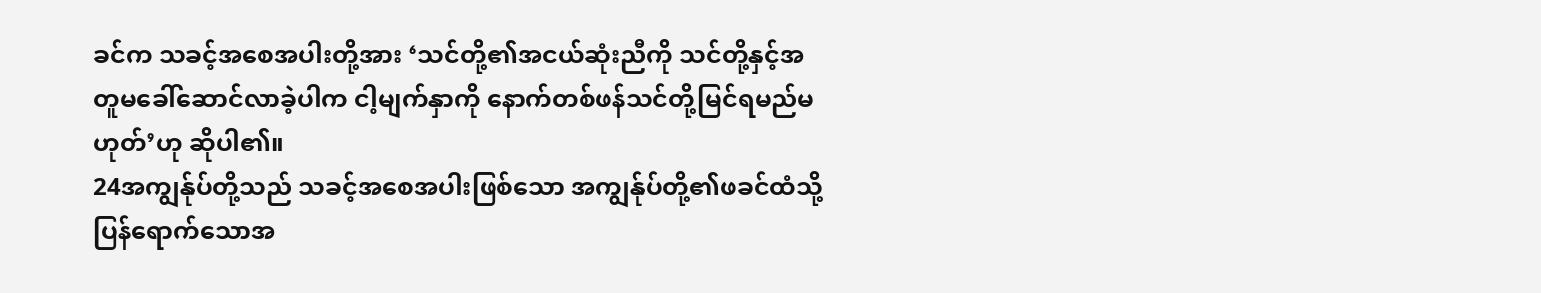ခင်က သခင့်အစေအပါးတို့အား ‘သင်တို့၏အငယ်ဆုံးညီကို သင်တို့နှင့်အတူမခေါ်ဆောင်လာခဲ့ပါက ငါ့မျက်နှာကို နောက်တစ်ဖန်သင်တို့မြင်ရမည်မဟုတ်’ဟု ဆိုပါ၏။
24အကျွန်ုပ်တို့သည် သခင့်အစေအပါးဖြစ်သော အကျွန်ုပ်တို့၏ဖခင်ထံသို့ ပြန်ရောက်သောအ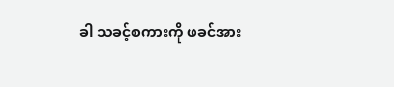ခါ သခင့်စကားကို ဖခင်အား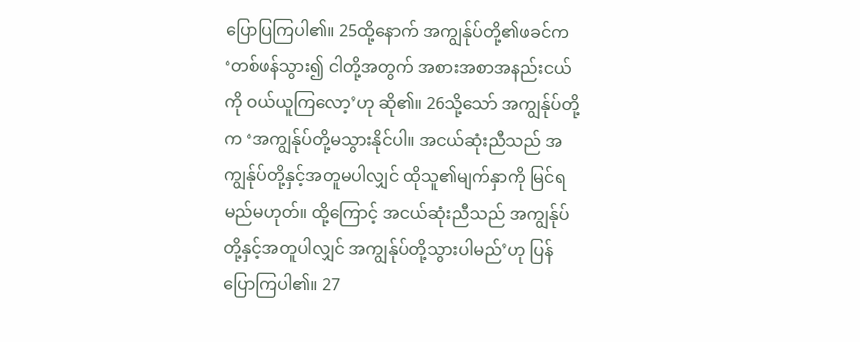ပြောပြကြပါ၏။ 25ထို့နောက် အကျွန်ုပ်တို့၏ဖခင်က ‘တစ်ဖန်သွား၍ ငါတို့အတွက် အစားအစာအနည်းငယ်ကို ဝယ်ယူကြလော့’ဟု ဆို၏။ 26သို့သော် အကျွန်ုပ်တို့က ‘အကျွန်ုပ်တို့မသွားနိုင်ပါ။ အငယ်ဆုံးညီသည် အကျွန်ုပ်တို့နှင့်အတူမပါလျှင် ထိုသူ၏မျက်နှာကို မြင်ရမည်မဟုတ်။ ထို့ကြောင့် အငယ်ဆုံးညီသည် အကျွန်ုပ်တို့နှင့်အတူပါလျှင် အကျွန်ုပ်တို့သွားပါမည်’ဟု ပြန်ပြောကြပါ၏။ 27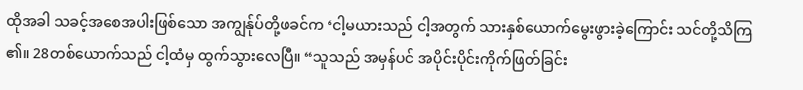ထိုအခါ သခင့်အစေအပါးဖြစ်သော အကျွန်ုပ်တို့ဖခင်က ‘ငါ့မယားသည် ငါ့အတွက် သားနှစ်ယောက်မွေးဖွားခဲ့ကြောင်း သင်တို့သိကြ၏။ 28တစ်ယောက်သည် ငါ့ထံမှ ထွက်သွားလေပြီ။ “သူသည် အမှန်ပင် အပိုင်းပိုင်းကိုက်ဖြတ်ခြင်း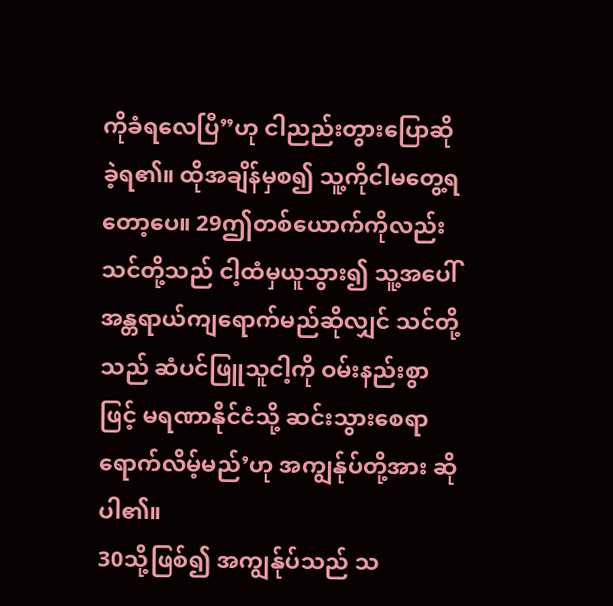ကိုခံရလေပြီ”ဟု ငါညည်းတွားပြောဆိုခဲ့ရ၏။ ထိုအချိန်မှစ၍ သူ့ကိုငါမတွေ့ရတော့ပေ။ 29ဤတစ်ယောက်ကိုလည်း သင်တို့သည် ငါ့ထံမှယူသွား၍ သူ့အပေါ်အန္တရာယ်ကျရောက်မည်ဆိုလျှင် သင်တို့သည် ဆံပင်ဖြူသူငါ့ကို ဝမ်းနည်းစွာဖြင့် မရဏာနိုင်ငံသို့ ဆင်းသွားစေရာရောက်လိမ့်မည်’ဟု အကျွန်ုပ်တို့အား ဆိုပါ၏။
30သို့ဖြစ်၍ အကျွန်ုပ်သည် သ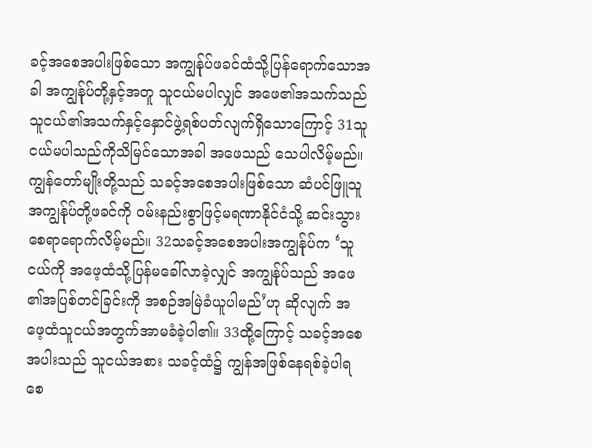ခင့်အစေအပါးဖြစ်သော အကျွန်ုပ်ဖခင်ထံသို့ပြန်ရောက်သောအခါ အကျွန်ုပ်တို့နှင့်အတူ သူငယ်မပါလျှင် အဖေ၏အသက်သည် သူငယ်၏အသက်နှင့်နှောင်ဖွဲ့ရစ်ပတ်လျက်ရှိသောကြောင့် 31သူငယ်မပါသည်ကိုသိမြင်သောအခါ အဖေသည် သေပါလိမ့်မည်။ ကျွန်တော်မျိုးတို့သည် သခင့်အစေအပါးဖြစ်သော ဆံပင်ဖြူသူအကျွန်ုပ်တို့ဖခင်ကို ဝမ်းနည်းစွာဖြင့်မရဏာနိုင်ငံသို့ ဆင်းသွားစေရာရောက်လိမ့်မည်။ 32သခင့်အစေအပါးအကျွန်ုပ်က ‘သူငယ်ကို အဖေ့ထံသို့ပြန်မခေါ်လာခဲ့လျှင် အကျွန်ုပ်သည် အဖေ၏အပြစ်တင်ခြင်းကို အစဉ်အမြဲခံယူပါမည်’ဟု ဆိုလျက် အဖေ့ထံသူငယ်အတွက်အာမခံခဲ့ပါ၏။ 33ထို့ကြောင့် သခင့်အစေအပါးသည် သူငယ်အစား သခင့်ထံ၌ ကျွန်အဖြစ်နေရစ်ခဲ့ပါရစေ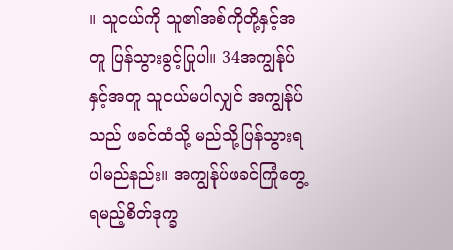။ သူငယ်ကို သူ၏အစ်ကိုတို့နှင့်အတူ ပြန်သွားခွင့်ပြုပါ။ 34အကျွန်ုပ်နှင့်အတူ သူငယ်မပါလျှင် အကျွန်ုပ်သည် ဖခင်ထံသို့ မည်သို့ပြန်သွားရပါမည်နည်း။ အကျွန်ုပ်ဖခင်ကြုံတွေ့ရမည့်စိတ်ဒုက္ခ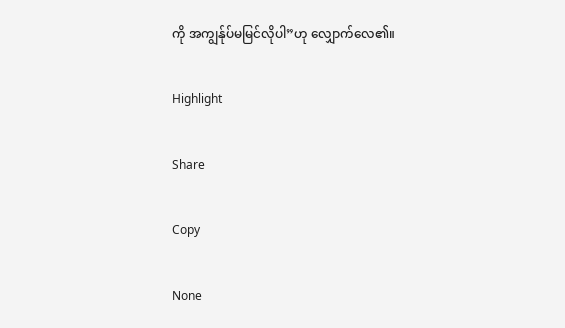ကို အကျွန်ုပ်မမြင်လိုပါ”ဟု လျှောက်လေ၏။

Highlight

Share

Copy

None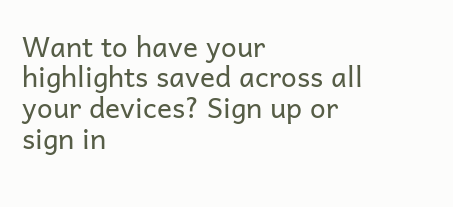Want to have your highlights saved across all your devices? Sign up or sign in